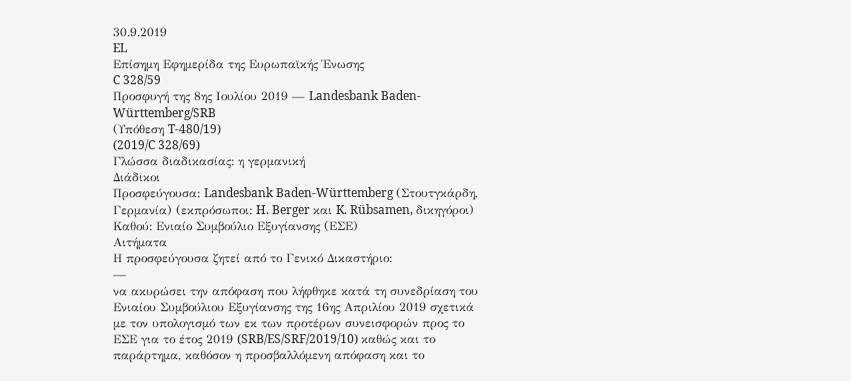30.9.2019
EL
Επίσημη Εφημερίδα της Ευρωπαϊκής Ένωσης
C 328/59
Προσφυγή της 8ης Ιουλίου 2019 — Landesbank Baden-Württemberg/SRB
(Υπόθεση T-480/19)
(2019/C 328/69)
Γλώσσα διαδικασίας: η γερμανική
Διάδικοι
Προσφεύγουσα: Landesbank Baden-Württemberg (Στουτγκάρδη, Γερμανία) (εκπρόσωποι: H. Berger και K. Rübsamen, δικηγόροι)
Καθού: Ενιαίο Συμβούλιο Εξυγίανσης (ΕΣΕ)
Αιτήματα
Η προσφεύγουσα ζητεί από το Γενικό Δικαστήριο:
—
να ακυρώσει την απόφαση που λήφθηκε κατά τη συνεδρίαση του Ενιαίου Συμβούλιου Εξυγίανσης της 16ης Απριλίου 2019 σχετικά με τον υπολογισμό των εκ των προτέρων συνεισφορών προς το ΕΣΕ για το έτος 2019 (SRB/ES/SRF/2019/10) καθώς και το παράρτημα, καθόσον η προσβαλλόμενη απόφαση και το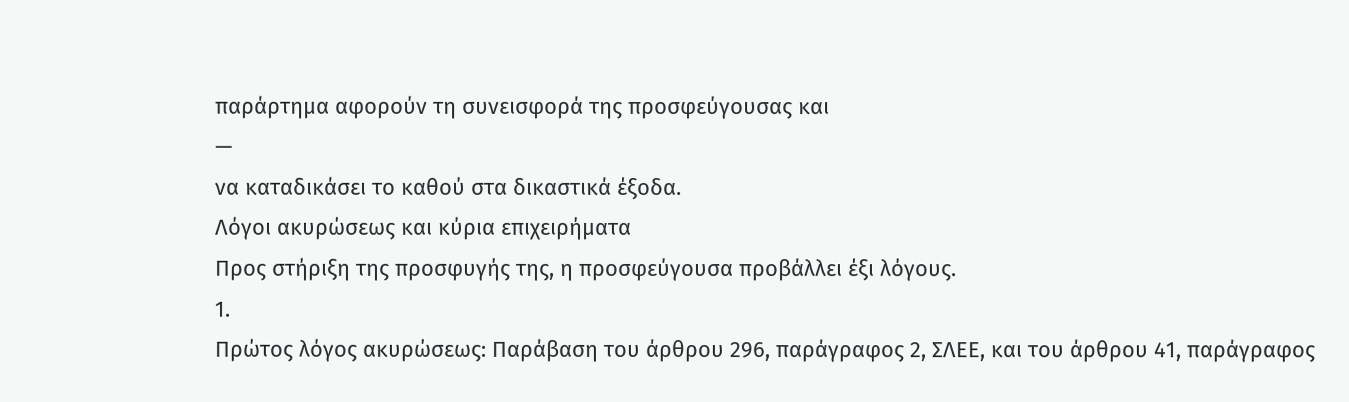παράρτημα αφορούν τη συνεισφορά της προσφεύγουσας και
—
να καταδικάσει το καθού στα δικαστικά έξοδα.
Λόγοι ακυρώσεως και κύρια επιχειρήματα
Προς στήριξη της προσφυγής της, η προσφεύγουσα προβάλλει έξι λόγους.
1.
Πρώτος λόγος ακυρώσεως: Παράβαση του άρθρου 296, παράγραφος 2, ΣΛΕΕ, και του άρθρου 41, παράγραφος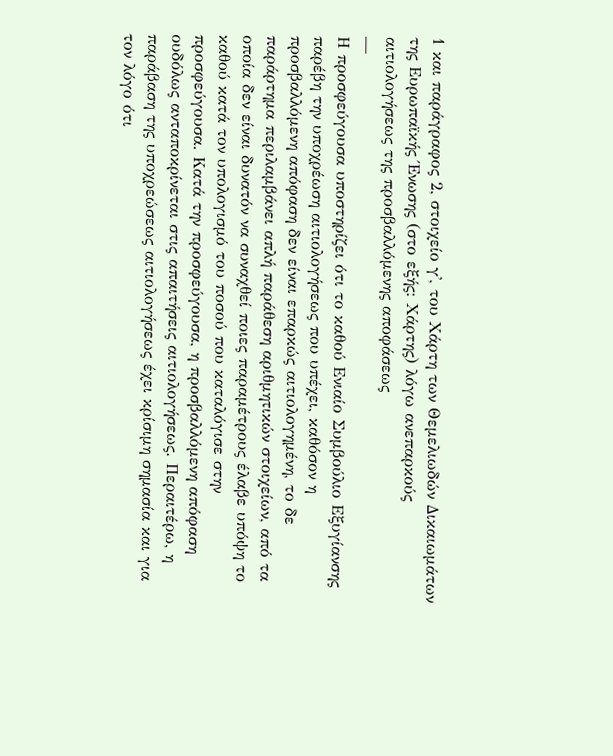1 και παράγραφος 2, στοιχείο γ', του Χάρτη των Θεμελιωδών Δικαιωμάτων της Ευρωπαϊκής Ένωσης (στο εξής: Χάρτης) λόγω ανεπαρκούς αιτιολογήσεως της προσβαλλόμενης αποφάσεως
—
Η προσφεύγουσα υποστηρίζει ότι το καθού Ενιαίο Συμβούλιο Εξυγίανσης παρέβη την υποχρέωση αιτιολογήσεως που υπέχει, καθόσον η προσβαλλόμενη απόφαση δεν είναι επαρκώς αιτιολογημένη, το δε παράρτημα περιλαμβάνει απλή παράθεση αριθμητικών στοιχείων, από τα οποία δεν είναι δυνατόν να συναχθεί ποιες παραμέτρους έλαβε υπόψη το καθού κατά τον υπολογισμό του ποσού που καταλόγισε στην προσφεύγουσα. Κατά την προσφεύγουσα, η προσβαλλόμενη απόφαση ουδόλως ανταποκρίνεται στις απαιτήσεις αιτιολογήσεως. Περαιτέρω, η παράβαση της υποχρεώσεως αιτιολογήσεως έχει κρίσιμη σημασία και για τον λόγο ότι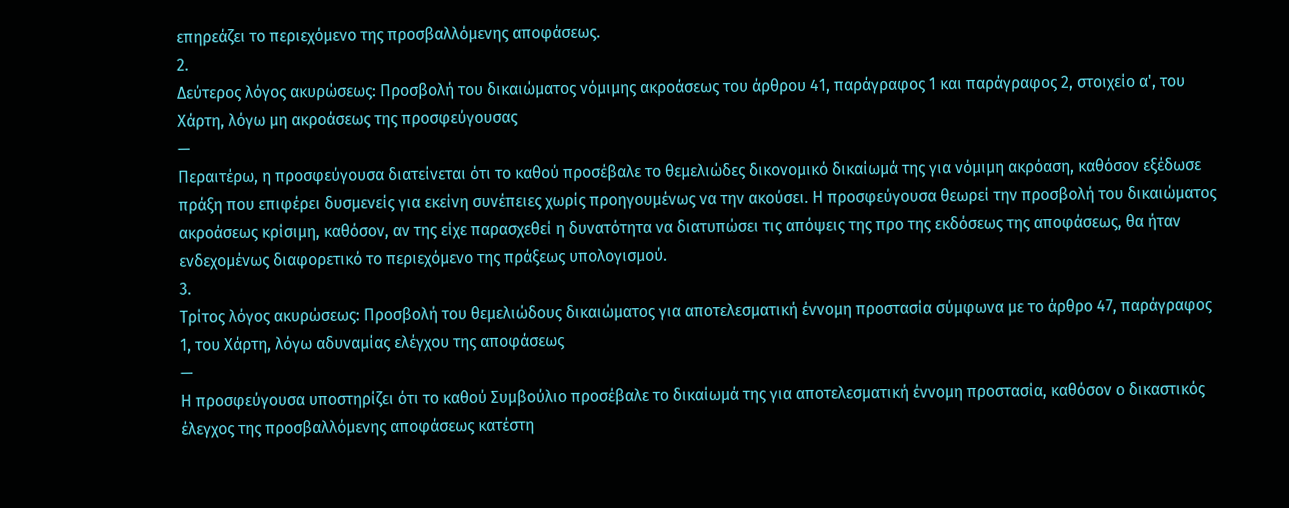επηρεάζει το περιεχόμενο της προσβαλλόμενης αποφάσεως.
2.
Δεύτερος λόγος ακυρώσεως: Προσβολή του δικαιώματος νόμιμης ακροάσεως του άρθρου 41, παράγραφος 1 και παράγραφος 2, στοιχείο α', του Χάρτη, λόγω μη ακροάσεως της προσφεύγουσας
—
Περαιτέρω, η προσφεύγουσα διατείνεται ότι το καθού προσέβαλε το θεμελιώδες δικονομικό δικαίωμά της για νόμιμη ακρόαση, καθόσον εξέδωσε πράξη που επιφέρει δυσμενείς για εκείνη συνέπειες χωρίς προηγουμένως να την ακούσει. Η προσφεύγουσα θεωρεί την προσβολή του δικαιώματος ακροάσεως κρίσιμη, καθόσον, αν της είχε παρασχεθεί η δυνατότητα να διατυπώσει τις απόψεις της προ της εκδόσεως της αποφάσεως, θα ήταν ενδεχομένως διαφορετικό το περιεχόμενο της πράξεως υπολογισμού.
3.
Τρίτος λόγος ακυρώσεως: Προσβολή του θεμελιώδους δικαιώματος για αποτελεσματική έννομη προστασία σύμφωνα με το άρθρο 47, παράγραφος 1, του Χάρτη, λόγω αδυναμίας ελέγχου της αποφάσεως
—
Η προσφεύγουσα υποστηρίζει ότι το καθού Συμβούλιο προσέβαλε το δικαίωμά της για αποτελεσματική έννομη προστασία, καθόσον ο δικαστικός έλεγχος της προσβαλλόμενης αποφάσεως κατέστη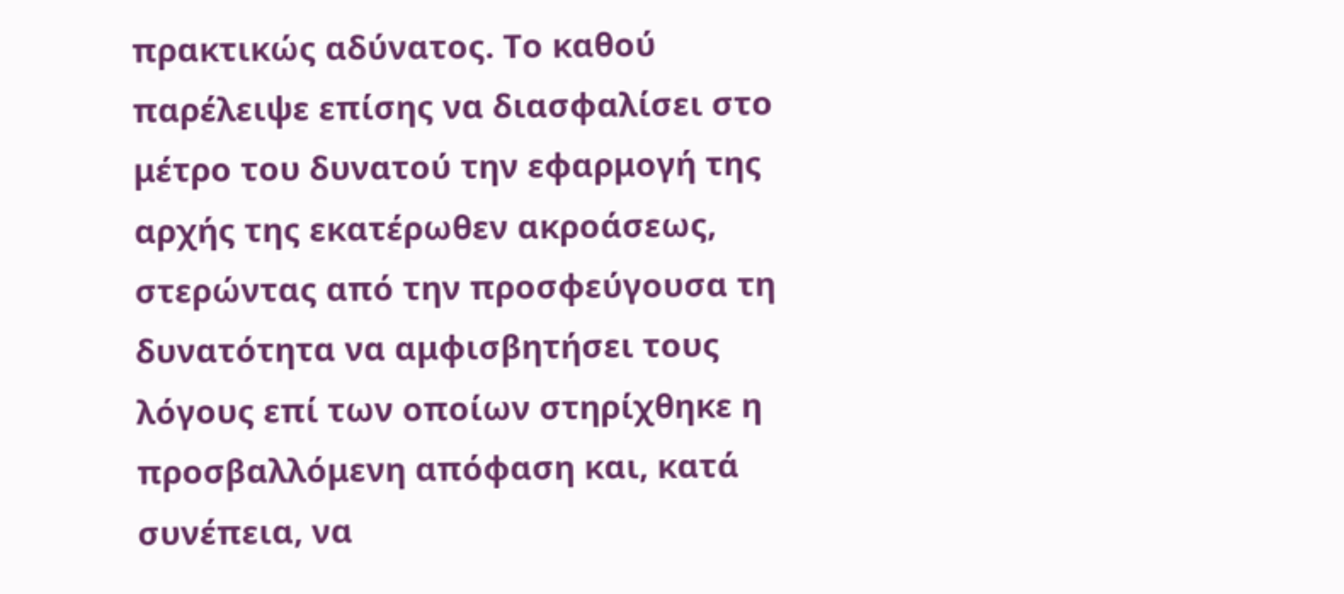πρακτικώς αδύνατος. Το καθού παρέλειψε επίσης να διασφαλίσει στο μέτρο του δυνατού την εφαρμογή της αρχής της εκατέρωθεν ακροάσεως, στερώντας από την προσφεύγουσα τη δυνατότητα να αμφισβητήσει τους λόγους επί των οποίων στηρίχθηκε η προσβαλλόμενη απόφαση και, κατά συνέπεια, να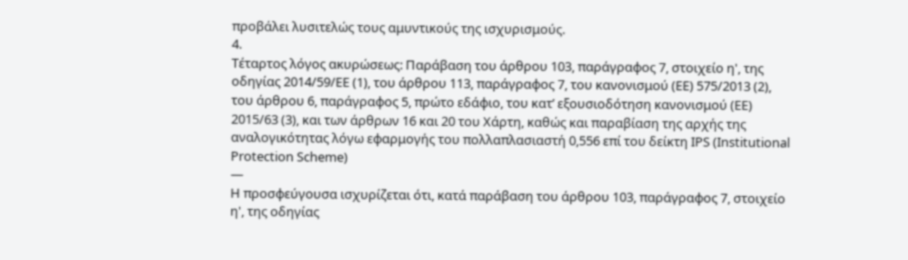προβάλει λυσιτελώς τους αμυντικούς της ισχυρισμούς.
4.
Τέταρτος λόγος ακυρώσεως: Παράβαση του άρθρου 103, παράγραφος 7, στοιχείο η', της οδηγίας 2014/59/ΕΕ (1), του άρθρου 113, παράγραφος 7, του κανονισμού (ΕΕ) 575/2013 (2), του άρθρου 6, παράγραφος 5, πρώτο εδάφιο, του κατ’ εξουσιοδότηση κανονισμού (ΕΕ) 2015/63 (3), και των άρθρων 16 και 20 του Χάρτη, καθώς και παραβίαση της αρχής της αναλογικότητας λόγω εφαρμογής του πολλαπλασιαστή 0,556 επί του δείκτη IPS (Institutional Protection Scheme)
—
Η προσφεύγουσα ισχυρίζεται ότι, κατά παράβαση του άρθρου 103, παράγραφος 7, στοιχείο η', της οδηγίας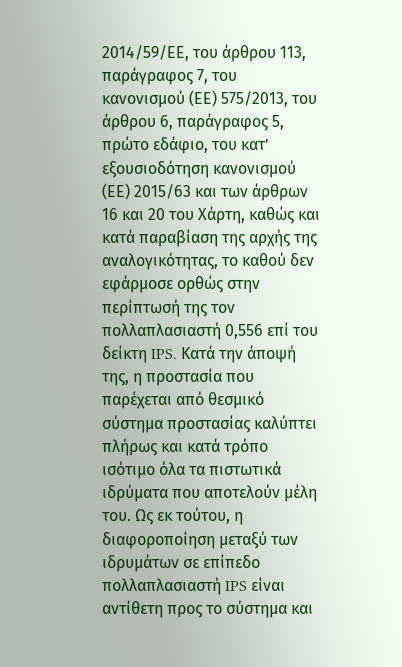2014/59/ΕΕ, του άρθρου 113, παράγραφος 7, του κανονισμού (ΕΕ) 575/2013, του άρθρου 6, παράγραφος 5, πρώτο εδάφιο, του κατ’ εξουσιοδότηση κανονισμού (ΕΕ) 2015/63 και των άρθρων 16 και 20 του Χάρτη, καθώς και κατά παραβίαση της αρχής της αναλογικότητας, το καθού δεν εφάρμοσε ορθώς στην περίπτωσή της τον πολλαπλασιαστή 0,556 επί του δείκτη IPS. Κατά την άποψή της, η προστασία που παρέχεται από θεσμικό σύστημα προστασίας καλύπτει πλήρως και κατά τρόπο ισότιμο όλα τα πιστωτικά ιδρύματα που αποτελούν μέλη του. Ως εκ τούτου, η διαφοροποίηση μεταξύ των ιδρυμάτων σε επίπεδο πολλαπλασιαστή IPS είναι αντίθετη προς το σύστημα και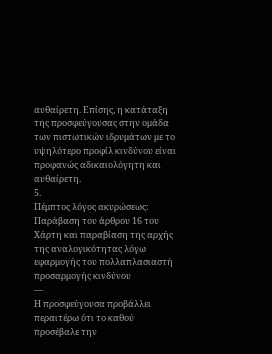αυθαίρετη. Επίσης, η κατάταξη της προσφεύγουσας στην ομάδα των πιστωτικών ιδρυμάτων με το υψηλότερο προφίλ κινδύνου είναι προφανώς αδικαιολόγητη και αυθαίρετη.
5.
Πέμπτος λόγος ακυρώσεως: Παράβαση του άρθρου 16 του Χάρτη και παραβίαση της αρχής της αναλογικότητας λόγω εφαρμογής του πολλαπλασιαστή προσαρμογής κινδύνου
—
Η προσφεύγουσα προβάλλει περαιτέρω ότι το καθού προσέβαλε την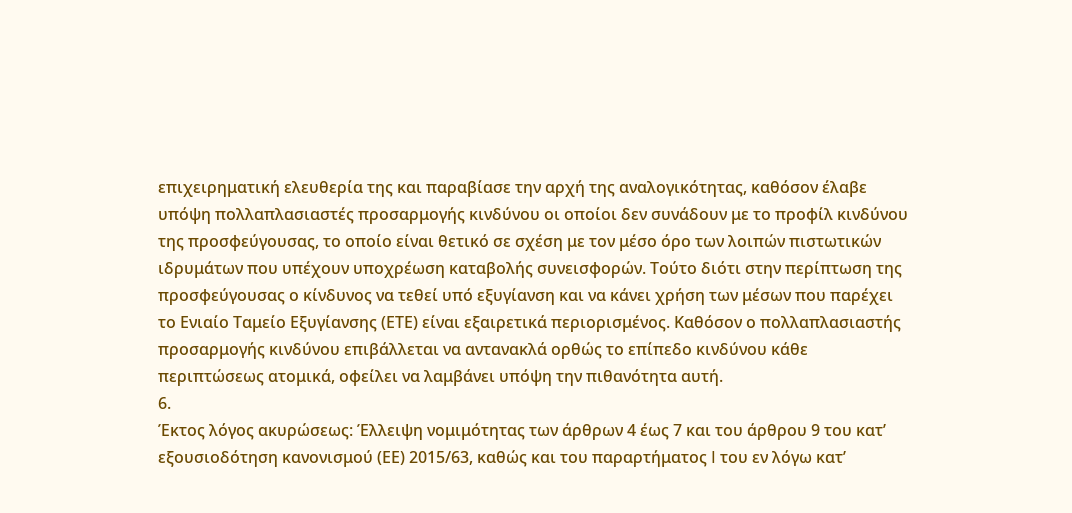επιχειρηματική ελευθερία της και παραβίασε την αρχή της αναλογικότητας, καθόσον έλαβε υπόψη πολλαπλασιαστές προσαρμογής κινδύνου οι οποίοι δεν συνάδουν με το προφίλ κινδύνου της προσφεύγουσας, το οποίο είναι θετικό σε σχέση με τον μέσο όρο των λοιπών πιστωτικών ιδρυμάτων που υπέχουν υποχρέωση καταβολής συνεισφορών. Τούτο διότι στην περίπτωση της προσφεύγουσας ο κίνδυνος να τεθεί υπό εξυγίανση και να κάνει χρήση των μέσων που παρέχει το Ενιαίο Ταμείο Εξυγίανσης (ΕΤΕ) είναι εξαιρετικά περιορισμένος. Καθόσον ο πολλαπλασιαστής προσαρμογής κινδύνου επιβάλλεται να αντανακλά ορθώς το επίπεδο κινδύνου κάθε περιπτώσεως ατομικά, οφείλει να λαμβάνει υπόψη την πιθανότητα αυτή.
6.
Έκτος λόγος ακυρώσεως: Έλλειψη νομιμότητας των άρθρων 4 έως 7 και του άρθρου 9 του κατ’ εξουσιοδότηση κανονισμού (ΕΕ) 2015/63, καθώς και του παραρτήματος I του εν λόγω κατ’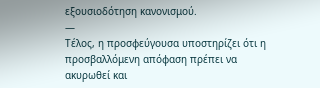εξουσιοδότηση κανονισμού.
—
Τέλος, η προσφεύγουσα υποστηρίζει ότι η προσβαλλόμενη απόφαση πρέπει να ακυρωθεί και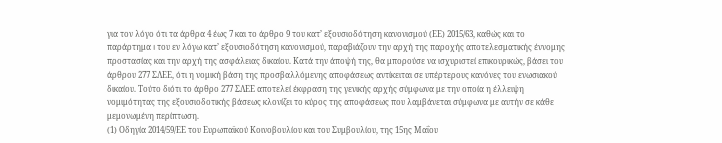για τον λόγο ότι τα άρθρα 4 έως 7 και το άρθρο 9 του κατ’ εξουσιοδότηση κανονισμού (ΕΕ) 2015/63, καθώς και το παράρτημα I του εν λόγω κατ’ εξουσιοδότηση κανονισμού, παραβιάζουν την αρχή της παροχής αποτελεσματικής έννομης προστασίας και την αρχή της ασφάλειας δικαίου. Κατά την άποψή της, θα μπορούσε να ισχυριστεί επικουρικώς, βάσει του άρθρου 277 ΣΛΕΕ, ότι η νομική βάση της προσβαλλόμενης αποφάσεως αντίκειται σε υπέρτερους κανόνες του ενωσιακού δικαίου. Τούτο διότι το άρθρο 277 ΣΛΕΕ αποτελεί έκφραση της γενικής αρχής σύμφωνα με την οποία η έλλειψη νομιμότητας της εξουσιοδοτικής βάσεως κλονίζει το κύρος της αποφάσεως που λαμβάνεται σύμφωνα με αυτήν σε κάθε μεμονωμένη περίπτωση.
(1) Οδηγία 2014/59/ΕΕ του Ευρωπαϊκού Κοινοβουλίου και του Συμβουλίου, της 15ης Μαΐου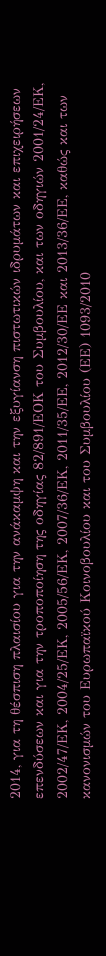2014, για τη θέσπιση πλαισίου για την ανάκαμψη και την εξυγίανση πιστωτικών ιδρυμάτων και επιχειρήσεων επενδύσεων και για την τροποποίηση της οδηγίας 82/891/ΕΟΚ του Συμβουλίου, και των οδηγιών 2001/24/ΕΚ, 2002/47/ΕΚ, 2004/25/ΕΚ, 2005/56/ΕΚ, 2007/36/ΕΚ, 2011/35/ΕΕ, 2012/30/ΕΕ και 2013/36/ΕΕ, καθώς και των κανονισμών του Ευρωπαϊκού Κοινοβουλίου και του Συμβουλίου (ΕΕ) 1093/2010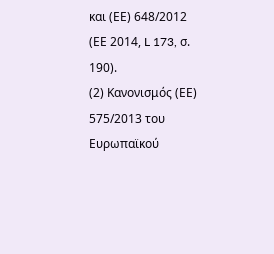και (ΕΕ) 648/2012 (ΕΕ 2014, L 173, σ. 190).
(2) Κανονισμός (ΕΕ) 575/2013 του Ευρωπαϊκού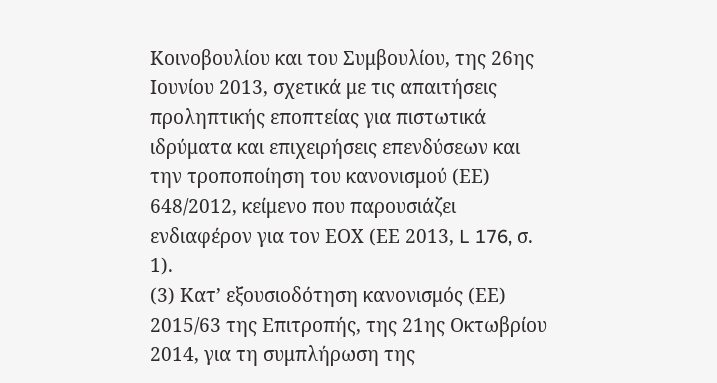Κοινοβουλίου και του Συμβουλίου, της 26ης Ιουνίου 2013, σχετικά με τις απαιτήσεις προληπτικής εποπτείας για πιστωτικά ιδρύματα και επιχειρήσεις επενδύσεων και την τροποποίηση του κανονισμού (ΕΕ) 648/2012, κείμενο που παρουσιάζει ενδιαφέρον για τον ΕΟΧ (ΕΕ 2013, L 176, σ. 1).
(3) Κατ’ εξουσιοδότηση κανονισμός (ΕΕ) 2015/63 της Επιτροπής, της 21ης Οκτωβρίου 2014, για τη συμπλήρωση της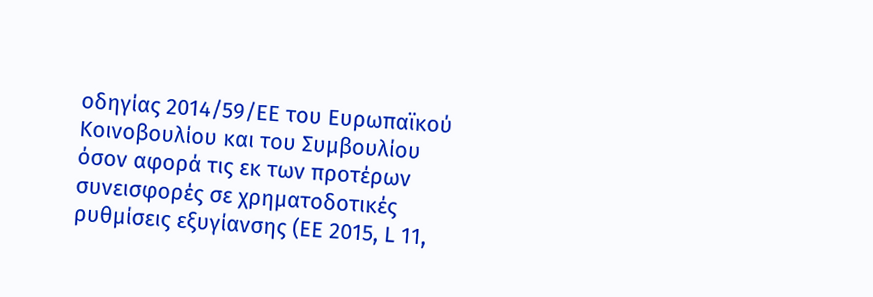οδηγίας 2014/59/ΕΕ του Ευρωπαϊκού Κοινοβουλίου και του Συμβουλίου όσον αφορά τις εκ των προτέρων συνεισφορές σε χρηματοδοτικές ρυθμίσεις εξυγίανσης (ΕΕ 2015, L 11,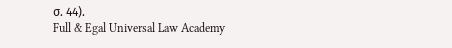σ. 44).
Full & Egal Universal Law Academy